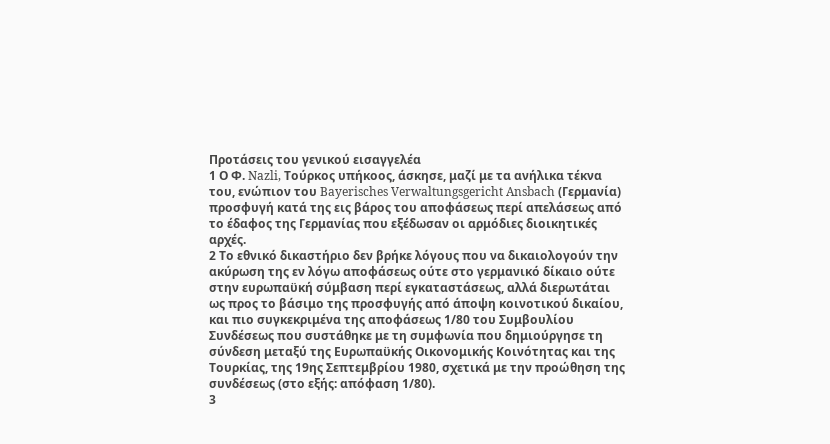Προτάσεις του γενικού εισαγγελέα
1 Ο Φ. Nazli, Τούρκος υπήκοος, άσκησε, μαζί με τα ανήλικα τέκνα του, ενώπιον του Bayerisches Verwaltungsgericht Ansbach (Γερμανία) προσφυγή κατά της εις βάρος του αποφάσεως περί απελάσεως από το έδαφος της Γερμανίας που εξέδωσαν οι αρμόδιες διοικητικές αρχές.
2 Το εθνικό δικαστήριο δεν βρήκε λόγους που να δικαιολογούν την ακύρωση της εν λόγω αποφάσεως ούτε στο γερμανικό δίκαιο ούτε στην ευρωπαϋκή σύμβαση περί εγκαταστάσεως, αλλά διερωτάται ως προς το βάσιμο της προσφυγής από άποψη κοινοτικού δικαίου, και πιο συγκεκριμένα της αποφάσεως 1/80 του Συμβουλίου Συνδέσεως που συστάθηκε με τη συμφωνία που δημιούργησε τη σύνδεση μεταξύ της Ευρωπαϋκής Οικονομικής Κοινότητας και της Τουρκίας, της 19ης Σεπτεμβρίου 1980, σχετικά με την προώθηση της συνδέσεως (στο εξής: απόφαση 1/80).
3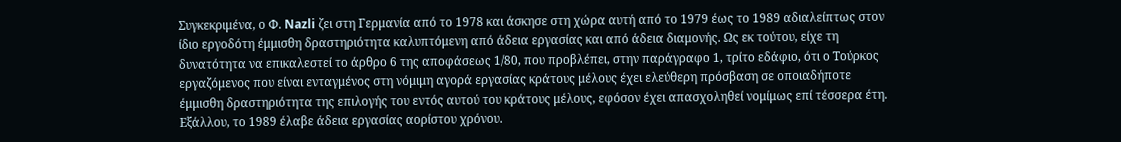Συγκεκριμένα, ο Φ. Nazli ζει στη Γερμανία από το 1978 και άσκησε στη χώρα αυτή από το 1979 έως το 1989 αδιαλείπτως στον ίδιο εργοδότη έμμισθη δραστηριότητα καλυπτόμενη από άδεια εργασίας και από άδεια διαμονής. Ως εκ τούτου, είχε τη δυνατότητα να επικαλεστεί το άρθρο 6 της αποφάσεως 1/80, που προβλέπει, στην παράγραφο 1, τρίτο εδάφιο, ότι ο Τούρκος εργαζόμενος που είναι ενταγμένος στη νόμιμη αγορά εργασίας κράτους μέλους έχει ελεύθερη πρόσβαση σε οποιαδήποτε έμμισθη δραστηριότητα της επιλογής του εντός αυτού του κράτους μέλους, εφόσον έχει απασχοληθεί νομίμως επί τέσσερα έτη. Εξάλλου, το 1989 έλαβε άδεια εργασίας αορίστου χρόνου.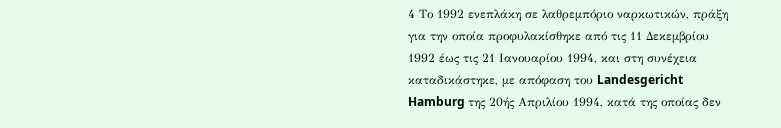4 Το 1992 ενεπλάκη σε λαθρεμπόριο ναρκωτικών, πράξη για την οποία προφυλακίσθηκε από τις 11 Δεκεμβρίου 1992 έως τις 21 Ιανουαρίου 1994, και στη συνέχεια καταδικάστηκε, με απόφαση του Landesgericht Hamburg της 20ής Απριλίου 1994, κατά της οποίας δεν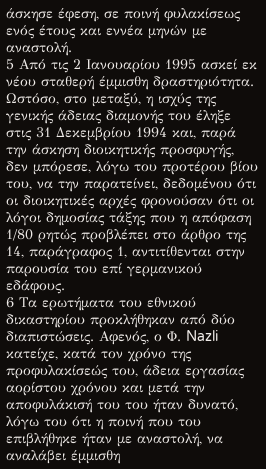άσκησε έφεση, σε ποινή φυλακίσεως ενός έτους και εννέα μηνών με αναστολή.
5 Από τις 2 Ιανουαρίου 1995 ασκεί εκ νέου σταθερή έμμισθη δραστηριότητα. Ωστόσο, στο μεταξύ, η ισχύς της γενικής άδειας διαμονής του έληξε στις 31 Δεκεμβρίου 1994 και, παρά την άσκηση διοικητικής προσφυγής, δεν μπόρεσε, λόγω του προτέρου βίου του, να την παρατείνει, δεδομένου ότι οι διοικητικές αρχές φρονούσαν ότι οι λόγοι δημοσίας τάξης που η απόφαση 1/80 ρητώς προβλέπει στο άρθρο της 14, παράγραφος 1, αντιτίθενται στην παρουσία του επί γερμανικού εδάφους.
6 Τα ερωτήματα του εθνικού δικαστηρίου προκλήθηκαν από δύο διαπιστώσεις. Αφενός, ο Φ. Nazli κατείχε, κατά τον χρόνο της προφυλακίσεώς του, άδεια εργασίας αορίστου χρόνου και μετά την αποφυλάκισή του του ήταν δυνατό, λόγω του ότι η ποινή που του επιβλήθηκε ήταν με αναστολή, να αναλάβει έμμισθη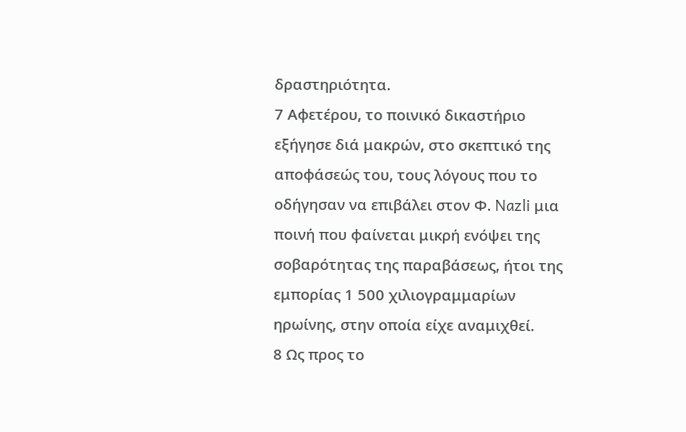δραστηριότητα.
7 Αφετέρου, το ποινικό δικαστήριο εξήγησε διά μακρών, στο σκεπτικό της αποφάσεώς του, τους λόγους που το οδήγησαν να επιβάλει στον Φ. Nazli μια ποινή που φαίνεται μικρή ενόψει της σοβαρότητας της παραβάσεως, ήτοι της εμπορίας 1 500 χιλιογραμμαρίων ηρωίνης, στην οποία είχε αναμιχθεί.
8 Ως προς το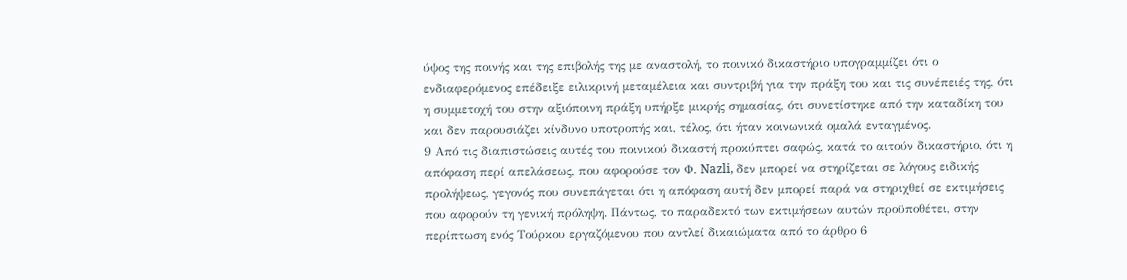ύψος της ποινής και της επιβολής της με αναστολή, το ποινικό δικαστήριο υπογραμμίζει ότι ο ενδιαφερόμενος επέδειξε ειλικρινή μεταμέλεια και συντριβή για την πράξη του και τις συνέπειές της, ότι η συμμετοχή του στην αξιόποινη πράξη υπήρξε μικρής σημασίας, ότι συνετίστηκε από την καταδίκη του και δεν παρουσιάζει κίνδυνο υποτροπής και, τέλος, ότι ήταν κοινωνικά ομαλά ενταγμένος.
9 Από τις διαπιστώσεις αυτές του ποινικού δικαστή προκύπτει σαφώς, κατά το αιτούν δικαστήριο, ότι η απόφαση περί απελάσεως, που αφορούσε τον Φ. Nazli, δεν μπορεί να στηρίζεται σε λόγους ειδικής προλήψεως, γεγονός που συνεπάγεται ότι η απόφαση αυτή δεν μπορεί παρά να στηριχθεί σε εκτιμήσεις που αφορούν τη γενική πρόληψη. Πάντως, το παραδεκτό των εκτιμήσεων αυτών προϋποθέτει, στην περίπτωση ενός Τούρκου εργαζόμενου που αντλεί δικαιώματα από το άρθρο 6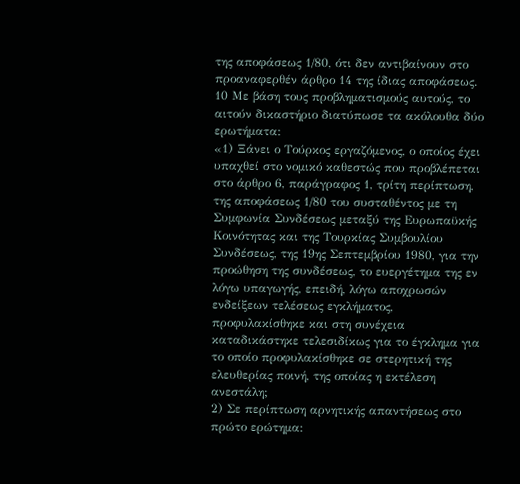της αποφάσεως 1/80, ότι δεν αντιβαίνουν στο προαναφερθέν άρθρο 14 της ίδιας αποφάσεως.
10 Με βάση τους προβληματισμούς αυτούς, το αιτούν δικαστήριο διατύπωσε τα ακόλουθα δύο ερωτήματα:
«1) Ξάνει ο Τούρκος εργαζόμενος, ο οποίος έχει υπαχθεί στο νομικό καθεστώς που προβλέπεται στο άρθρο 6, παράγραφος 1, τρίτη περίπτωση, της αποφάσεως 1/80 του συσταθέντος με τη Συμφωνία Συνδέσεως μεταξύ της Ευρωπαϋκής Κοινότητας και της Τουρκίας Συμβουλίου Συνδέσεως, της 19ης Σεπτεμβρίου 1980, για την προώθηση της συνδέσεως, το ευεργέτημα της εν λόγω υπαγωγής, επειδή, λόγω αποχρωσών ενδείξεων τελέσεως εγκλήματος, προφυλακίσθηκε και στη συνέχεια καταδικάστηκε τελεσιδίκως για το έγκλημα για το οποίο προφυλακίσθηκε σε στερητική της ελευθερίας ποινή, της οποίας η εκτέλεση ανεστάλη;
2) Σε περίπτωση αρνητικής απαντήσεως στο πρώτο ερώτημα: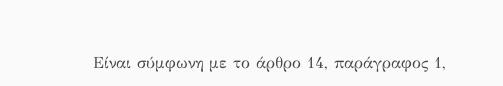Είναι σύμφωνη με το άρθρο 14, παράγραφος 1,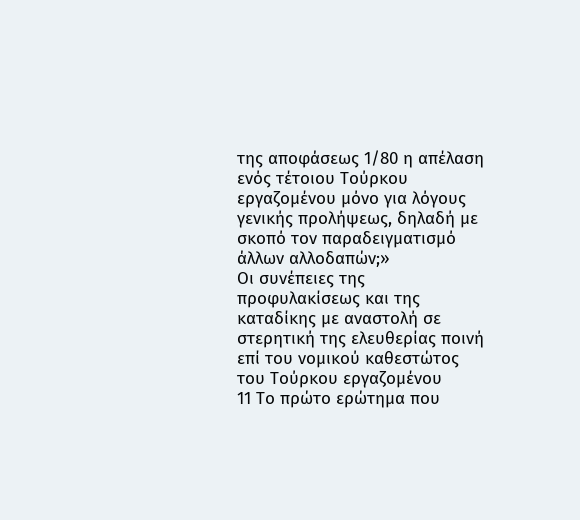της αποφάσεως 1/80 η απέλαση ενός τέτοιου Τούρκου εργαζομένου μόνο για λόγους γενικής προλήψεως, δηλαδή με σκοπό τον παραδειγματισμό άλλων αλλοδαπών;»
Oι συνέπειες της προφυλακίσεως και της καταδίκης με αναστολή σε στερητική της ελευθερίας ποινή επί του νομικού καθεστώτος του Τούρκου εργαζομένου
11 Το πρώτο ερώτημα που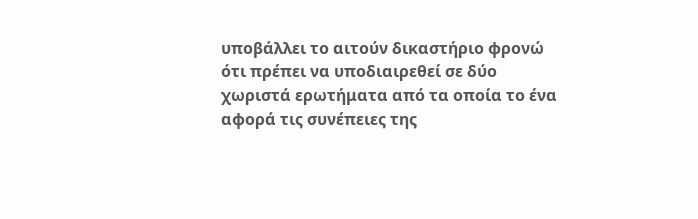υποβάλλει το αιτούν δικαστήριο φρονώ ότι πρέπει να υποδιαιρεθεί σε δύο χωριστά ερωτήματα από τα οποία το ένα αφορά τις συνέπειες της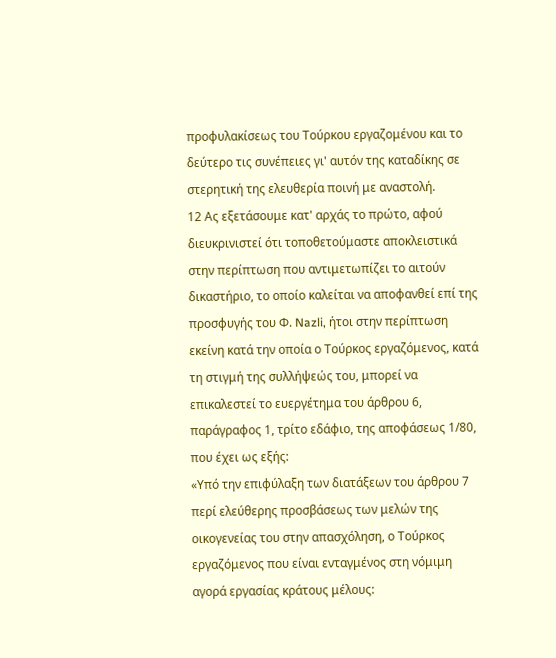προφυλακίσεως του Τούρκου εργαζομένου και το δεύτερο τις συνέπειες γι' αυτόν της καταδίκης σε στερητική της ελευθερία ποινή με αναστολή.
12 Ας εξετάσουμε κατ' αρχάς το πρώτο, αφού διευκρινιστεί ότι τοποθετούμαστε αποκλειστικά στην περίπτωση που αντιμετωπίζει το αιτούν δικαστήριο, το οποίο καλείται να αποφανθεί επί της προσφυγής του Φ. Nazli, ήτοι στην περίπτωση εκείνη κατά την οποία ο Τούρκος εργαζόμενος, κατά τη στιγμή της συλλήψεώς του, μπορεί να επικαλεστεί το ευεργέτημα του άρθρου 6, παράγραφος 1, τρίτο εδάφιο, της αποφάσεως 1/80, που έχει ως εξής:
«Υπό την επιφύλαξη των διατάξεων του άρθρου 7 περί ελεύθερης προσβάσεως των μελών της οικογενείας του στην απασχόληση, ο Τούρκος εργαζόμενος που είναι ενταγμένος στη νόμιμη αγορά εργασίας κράτους μέλους: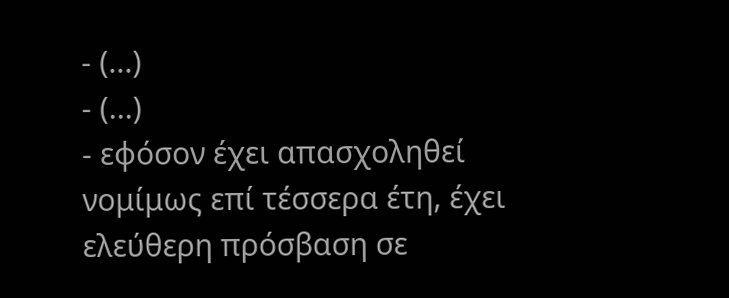- (...)
- (...)
- εφόσον έχει απασχοληθεί νομίμως επί τέσσερα έτη, έχει ελεύθερη πρόσβαση σε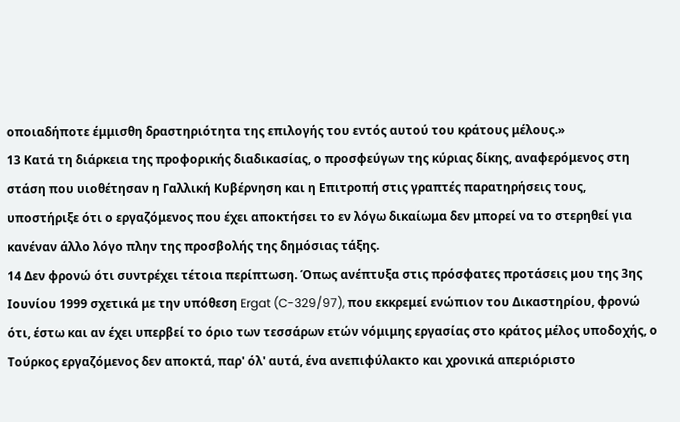οποιαδήποτε έμμισθη δραστηριότητα της επιλογής του εντός αυτού του κράτους μέλους.»
13 Κατά τη διάρκεια της προφορικής διαδικασίας, ο προσφεύγων της κύριας δίκης, αναφερόμενος στη στάση που υιοθέτησαν η Γαλλική Κυβέρνηση και η Επιτροπή στις γραπτές παρατηρήσεις τους, υποστήριξε ότι ο εργαζόμενος που έχει αποκτήσει το εν λόγω δικαίωμα δεν μπορεί να το στερηθεί για κανέναν άλλο λόγο πλην της προσβολής της δημόσιας τάξης.
14 Δεν φρονώ ότι συντρέχει τέτοια περίπτωση. Όπως ανέπτυξα στις πρόσφατες προτάσεις μου της 3ης Ιουνίου 1999 σχετικά με την υπόθεση Ergat (C-329/97), που εκκρεμεί ενώπιον του Δικαστηρίου, φρονώ ότι, έστω και αν έχει υπερβεί το όριο των τεσσάρων ετών νόμιμης εργασίας στο κράτος μέλος υποδοχής, ο Τούρκος εργαζόμενος δεν αποκτά, παρ' όλ' αυτά, ένα ανεπιφύλακτο και χρονικά απεριόριστο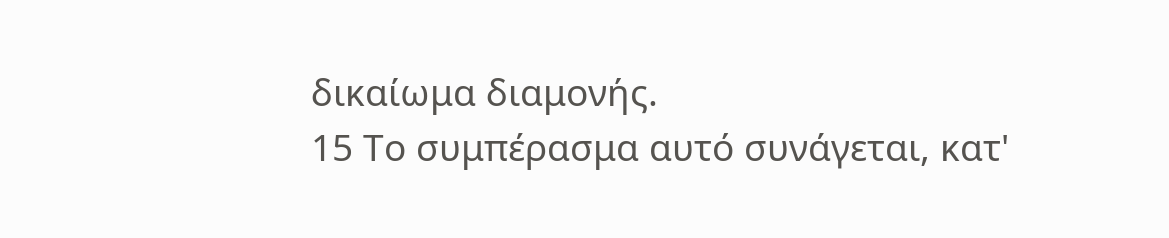δικαίωμα διαμονής.
15 Το συμπέρασμα αυτό συνάγεται, κατ'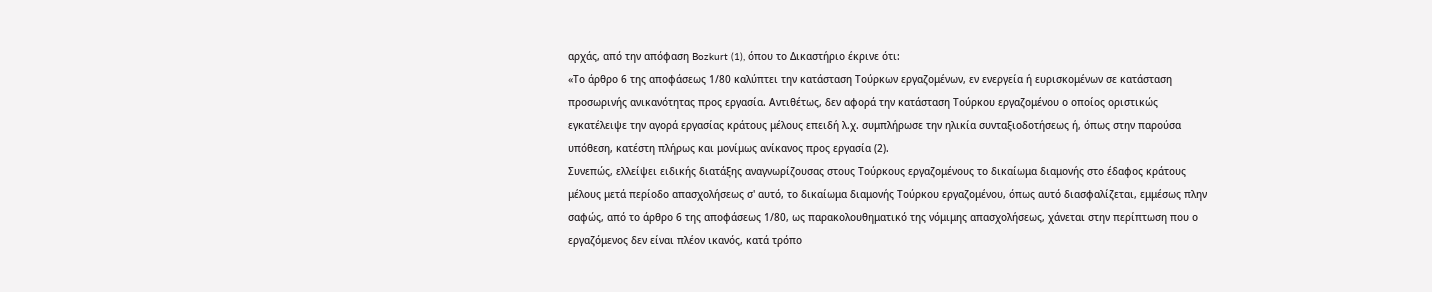αρχάς, από την απόφαση Bozkurt (1), όπου το Δικαστήριο έκρινε ότι:
«Το άρθρο 6 της αποφάσεως 1/80 καλύπτει την κατάσταση Τούρκων εργαζομένων, εν ενεργεία ή ευρισκομένων σε κατάσταση προσωρινής ανικανότητας προς εργασία. Αντιθέτως, δεν αφορά την κατάσταση Τούρκου εργαζομένου ο οποίος οριστικώς εγκατέλειψε την αγορά εργασίας κράτους μέλους επειδή λ.χ. συμπλήρωσε την ηλικία συνταξιοδοτήσεως ή, όπως στην παρούσα υπόθεση, κατέστη πλήρως και μονίμως ανίκανος προς εργασία (2).
Συνεπώς, ελλείψει ειδικής διατάξης αναγνωρίζουσας στους Τούρκους εργαζομένους το δικαίωμα διαμονής στο έδαφος κράτους μέλους μετά περίοδο απασχολήσεως σ' αυτό, το δικαίωμα διαμονής Τούρκου εργαζομένου, όπως αυτό διασφαλίζεται, εμμέσως πλην σαφώς, από το άρθρο 6 της αποφάσεως 1/80, ως παρακολουθηματικό της νόμιμης απασχολήσεως, χάνεται στην περίπτωση που ο εργαζόμενος δεν είναι πλέον ικανός, κατά τρόπο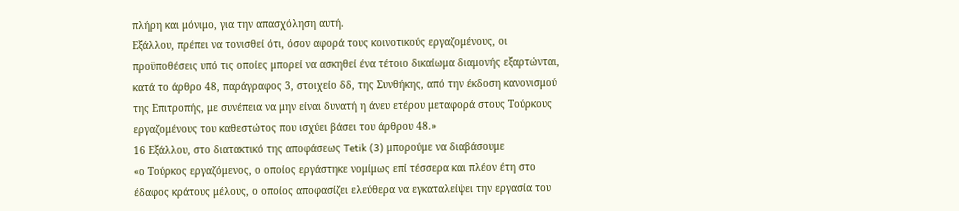πλήρη και μόνιμο, για την απασχόληση αυτή.
Εξάλλου, πρέπει να τονισθεί ότι, όσον αφορά τους κοινοτικούς εργαζομένους, οι προϋποθέσεις υπό τις οποίες μπορεί να ασκηθεί ένα τέτοιο δικαίωμα διαμονής εξαρτώνται, κατά το άρθρο 48, παράγραφος 3, στοιχείο δδ, της Συνθήκης, από την έκδοση κανονισμού της Επιτροπής, με συνέπεια να μην είναι δυνατή η άνευ ετέρου μεταφορά στους Τούρκους εργαζομένους του καθεστώτος που ισχύει βάσει του άρθρου 48.»
16 Εξάλλου, στο διατακτικό της αποφάσεως Tetik (3) μπορούμε να διαβάσουμε
«ο Τούρκος εργαζόμενος, ο οποίος εργάστηκε νομίμως επί τέσσερα και πλέον έτη στο έδαφος κράτους μέλους, ο οποίος αποφασίζει ελεύθερα να εγκαταλείψει την εργασία του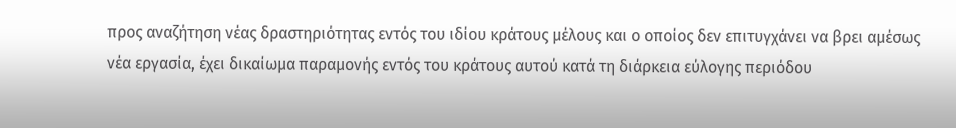προς αναζήτηση νέας δραστηριότητας εντός του ιδίου κράτους μέλους και ο οποίος δεν επιτυγχάνει να βρει αμέσως νέα εργασία, έχει δικαίωμα παραμονής εντός του κράτους αυτού κατά τη διάρκεια εύλογης περιόδου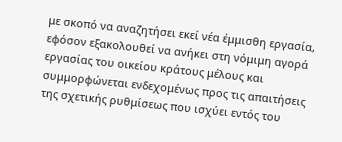με σκοπό να αναζητήσει εκεί νέα έμμισθη εργασία, εφόσον εξακολουθεί να ανήκει στη νόμιμη αγορά εργασίας του οικείου κράτους μέλους και συμμορφώνεται ενδεχομένως προς τις απαιτήσεις της σχετικής ρυθμίσεως που ισχύει εντός του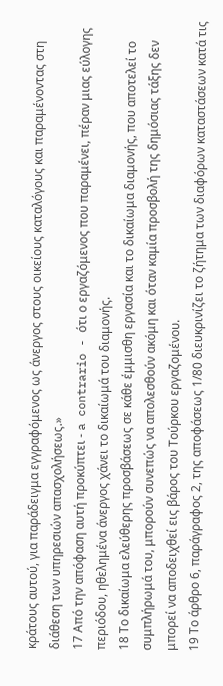κράτους αυτού, για παράδειγμα εγγραφόμενος ως άνεργος στους οικείους καταλόγους και παραμένοντας στη διάθεση των υπηρεσιών απασχολήσεως.»
17 Από την απόφαση αυτή προκύπτει - a contrario - ότι ο εργαζόμενος που παραμένει, πέραν μιας εύλογης περιόδου, ηθελημένα άνεργος χάνει το δικαίωμά του διαμονής.
18 Το δικαίωμα ελεύθερης προσβάσεως σε κάθε έμμισθη εργασία και το δικαίωμα διαμονής, που αποτελεί το συμπλήρωμά του, μπορούν συνεπώς να απολεσθούν ακόμη και όταν καμία προσβολή της δημόσιας τάξης δεν μπορεί να αποδειχθεί εις βάρος του Τούρκου εργαζομένου.
19 Το άρθρο 6, παράγραφος 2, της αποφάσεως 1/80 διευκρινίζει το ζήτημα των διαφόρων καταστάσεων κατά τις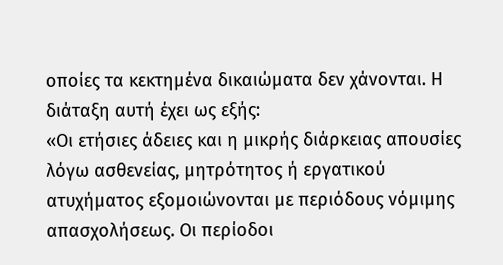οποίες τα κεκτημένα δικαιώματα δεν χάνονται. Η διάταξη αυτή έχει ως εξής:
«Οι ετήσιες άδειες και η μικρής διάρκειας απουσίες λόγω ασθενείας, μητρότητος ή εργατικού ατυχήματος εξομοιώνονται με περιόδους νόμιμης απασχολήσεως. Οι περίοδοι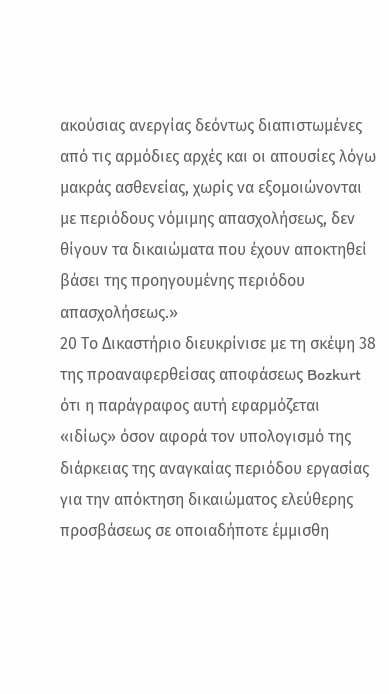ακούσιας ανεργίας δεόντως διαπιστωμένες από τις αρμόδιες αρχές και οι απουσίες λόγω μακράς ασθενείας, χωρίς να εξομοιώνονται με περιόδους νόμιμης απασχολήσεως, δεν θίγουν τα δικαιώματα που έχουν αποκτηθεί βάσει της προηγουμένης περιόδου απασχολήσεως.»
20 Το Δικαστήριο διευκρίνισε με τη σκέψη 38 της προαναφερθείσας αποφάσεως Bozkurt ότι η παράγραφος αυτή εφαρμόζεται «ιδίως» όσον αφορά τον υπολογισμό της διάρκειας της αναγκαίας περιόδου εργασίας για την απόκτηση δικαιώματος ελεύθερης προσβάσεως σε οποιαδήποτε έμμισθη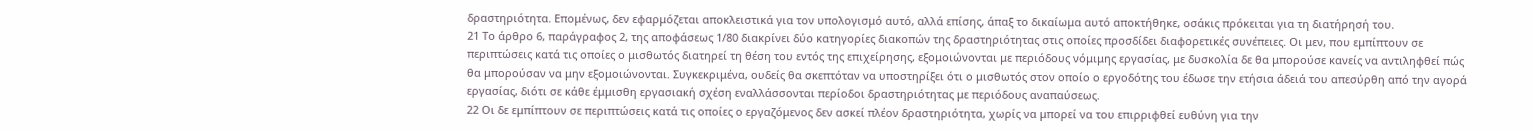δραστηριότητα. Επομένως, δεν εφαρμόζεται αποκλειστικά για τον υπολογισμό αυτό, αλλά επίσης, άπαξ το δικαίωμα αυτό αποκτήθηκε, οσάκις πρόκειται για τη διατήρησή του.
21 Το άρθρο 6, παράγραφος 2, της αποφάσεως 1/80 διακρίνει δύο κατηγορίες διακοπών της δραστηριότητας στις οποίες προσδίδει διαφορετικές συνέπειες. Οι μεν, που εμπίπτουν σε περιπτώσεις κατά τις οποίες ο μισθωτός διατηρεί τη θέση του εντός της επιχείρησης, εξομοιώνονται με περιόδους νόμιμης εργασίας, με δυσκολία δε θα μπορούσε κανείς να αντιληφθεί πώς θα μπορούσαν να μην εξομοιώνονται. Συγκεκριμένα, ουδείς θα σκεπτόταν να υποστηρίξει ότι ο μισθωτός στον οποίο ο εργοδότης του έδωσε την ετήσια άδειά του απεσύρθη από την αγορά εργασίας, διότι σε κάθε έμμισθη εργασιακή σχέση εναλλάσσονται περίοδοι δραστηριότητας με περιόδους αναπαύσεως.
22 Οι δε εμπίπτουν σε περιπτώσεις κατά τις οποίες ο εργαζόμενος δεν ασκεί πλέον δραστηριότητα, χωρίς να μπορεί να του επιρριφθεί ευθύνη για την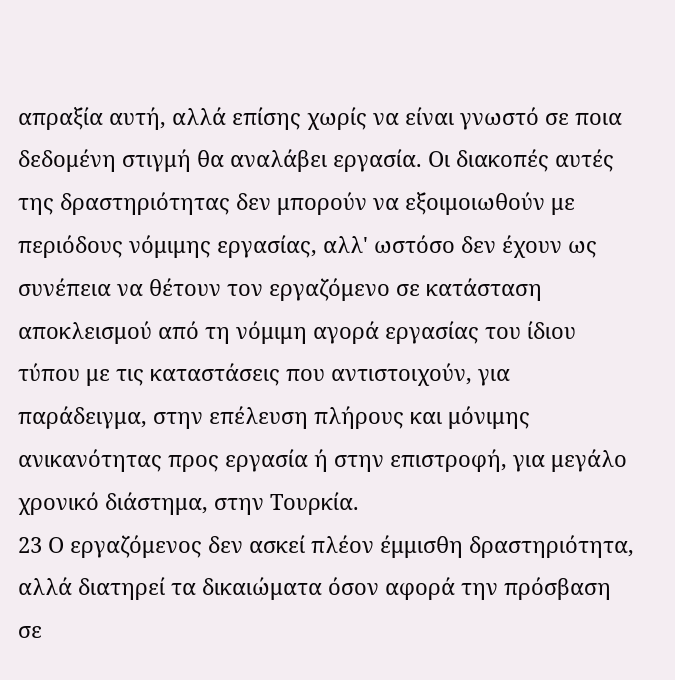απραξία αυτή, αλλά επίσης χωρίς να είναι γνωστό σε ποια δεδομένη στιγμή θα αναλάβει εργασία. Οι διακοπές αυτές της δραστηριότητας δεν μπορούν να εξοιμοιωθούν με περιόδους νόμιμης εργασίας, αλλ' ωστόσο δεν έχουν ως συνέπεια να θέτουν τον εργαζόμενο σε κατάσταση αποκλεισμού από τη νόμιμη αγορά εργασίας του ίδιου τύπου με τις καταστάσεις που αντιστοιχούν, για παράδειγμα, στην επέλευση πλήρους και μόνιμης ανικανότητας προς εργασία ή στην επιστροφή, για μεγάλο χρονικό διάστημα, στην Τουρκία.
23 Ο εργαζόμενος δεν ασκεί πλέον έμμισθη δραστηριότητα, αλλά διατηρεί τα δικαιώματα όσον αφορά την πρόσβαση σε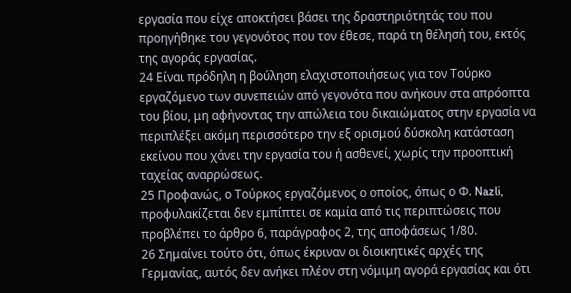εργασία που είχε αποκτήσει βάσει της δραστηριότητάς του που προηγήθηκε του γεγονότος που τον έθεσε, παρά τη θέλησή του, εκτός της αγοράς εργασίας.
24 Είναι πρόδηλη η βούληση ελαχιστοποιήσεως για τον Τούρκο εργαζόμενο των συνεπειών από γεγονότα που ανήκουν στα απρόοπτα του βίου, μη αφήνοντας την απώλεια του δικαιώματος στην εργασία να περιπλέξει ακόμη περισσότερο την εξ ορισμού δύσκολη κατάσταση εκείνου που χάνει την εργασία του ή ασθενεί, χωρίς την προοπτική ταχείας αναρρώσεως.
25 Προφανώς, ο Τούρκος εργαζόμενος ο οποίος, όπως ο Φ. Nazli, προφυλακίζεται δεν εμπίπτει σε καμία από τις περιπτώσεις που προβλέπει το άρθρο 6, παράγραφος 2, της αποφάσεως 1/80.
26 Σημαίνει τούτο ότι, όπως έκριναν οι διοικητικές αρχές της Γερμανίας, αυτός δεν ανήκει πλέον στη νόμιμη αγορά εργασίας και ότι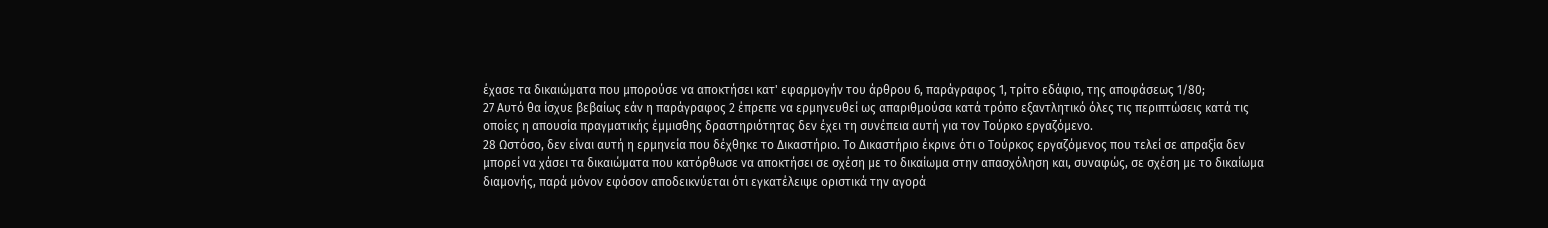έχασε τα δικαιώματα που μπορούσε να αποκτήσει κατ' εφαρμογήν του άρθρου 6, παράγραφος 1, τρίτο εδάφιο, της αποφάσεως 1/80;
27 Αυτό θα ίσχυε βεβαίως εάν η παράγραφος 2 έπρεπε να ερμηνευθεί ως απαριθμούσα κατά τρόπο εξαντλητικό όλες τις περιπτώσεις κατά τις οποίες η απουσία πραγματικής έμμισθης δραστηριότητας δεν έχει τη συνέπεια αυτή για τον Τούρκο εργαζόμενο.
28 Ωστόσο, δεν είναι αυτή η ερμηνεία που δέχθηκε το Δικαστήριο. Το Δικαστήριο έκρινε ότι ο Τούρκος εργαζόμενος που τελεί σε απραξία δεν μπορεί να χάσει τα δικαιώματα που κατόρθωσε να αποκτήσει σε σχέση με το δικαίωμα στην απασχόληση και, συναφώς, σε σχέση με το δικαίωμα διαμονής, παρά μόνον εφόσον αποδεικνύεται ότι εγκατέλειψε οριστικά την αγορά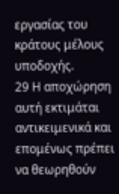εργασίας του κράτους μέλους υποδοχής.
29 Η αποχώρηση αυτή εκτιμάται αντικειμενικά και επομένως πρέπει να θεωρηθούν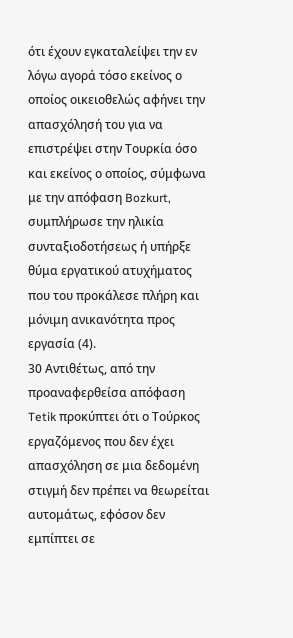ότι έχουν εγκαταλείψει την εν λόγω αγορά τόσο εκείνος ο οποίος οικειοθελώς αφήνει την απασχόλησή του για να επιστρέψει στην Τουρκία όσο και εκείνος ο οποίος, σύμφωνα με την απόφαση Bozkurt, συμπλήρωσε την ηλικία συνταξιοδοτήσεως ή υπήρξε θύμα εργατικού ατυχήματος που του προκάλεσε πλήρη και μόνιμη ανικανότητα προς εργασία (4).
30 Αντιθέτως, από την προαναφερθείσα απόφαση Tetik προκύπτει ότι ο Τούρκος εργαζόμενος που δεν έχει απασχόληση σε μια δεδομένη στιγμή δεν πρέπει να θεωρείται αυτομάτως, εφόσον δεν εμπίπτει σε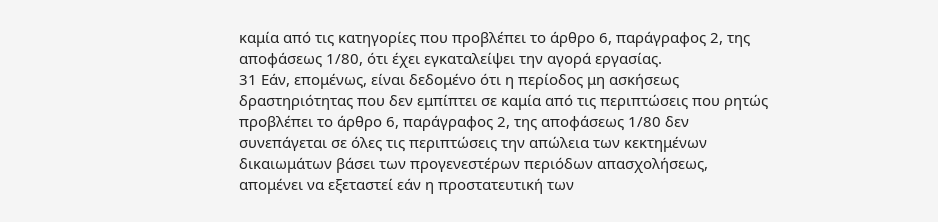καμία από τις κατηγορίες που προβλέπει το άρθρο 6, παράγραφος 2, της αποφάσεως 1/80, ότι έχει εγκαταλείψει την αγορά εργασίας.
31 Εάν, επομένως, είναι δεδομένο ότι η περίοδος μη ασκήσεως δραστηριότητας που δεν εμπίπτει σε καμία από τις περιπτώσεις που ρητώς προβλέπει το άρθρο 6, παράγραφος 2, της αποφάσεως 1/80 δεν συνεπάγεται σε όλες τις περιπτώσεις την απώλεια των κεκτημένων δικαιωμάτων βάσει των προγενεστέρων περιόδων απασχολήσεως, απομένει να εξεταστεί εάν η προστατευτική των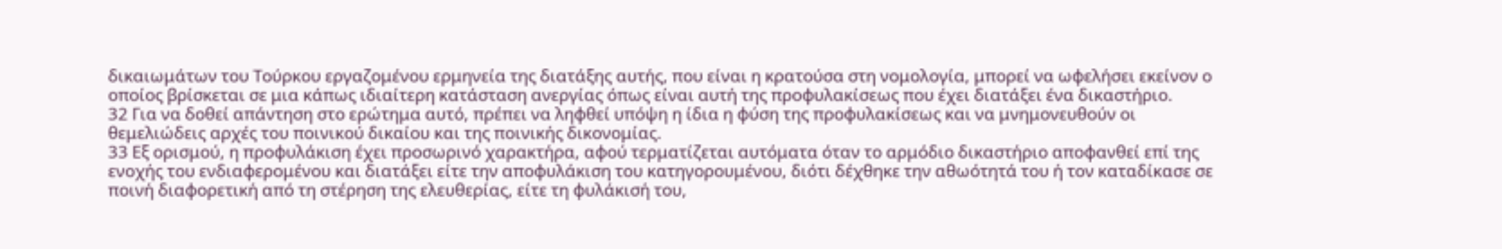δικαιωμάτων του Τούρκου εργαζομένου ερμηνεία της διατάξης αυτής, που είναι η κρατούσα στη νομολογία, μπορεί να ωφελήσει εκείνον ο οποίος βρίσκεται σε μια κάπως ιδιαίτερη κατάσταση ανεργίας όπως είναι αυτή της προφυλακίσεως που έχει διατάξει ένα δικαστήριο.
32 Για να δοθεί απάντηση στο ερώτημα αυτό, πρέπει να ληφθεί υπόψη η ίδια η φύση της προφυλακίσεως και να μνημονευθούν οι θεμελιώδεις αρχές του ποινικού δικαίου και της ποινικής δικονομίας.
33 Εξ ορισμού, η προφυλάκιση έχει προσωρινό χαρακτήρα, αφού τερματίζεται αυτόματα όταν το αρμόδιο δικαστήριο αποφανθεί επί της ενοχής του ενδιαφερομένου και διατάξει είτε την αποφυλάκιση του κατηγορουμένου, διότι δέχθηκε την αθωότητά του ή τον καταδίκασε σε ποινή διαφορετική από τη στέρηση της ελευθερίας, είτε τη φυλάκισή του,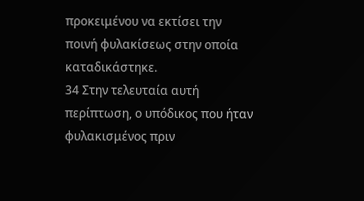προκειμένου να εκτίσει την ποινή φυλακίσεως στην οποία καταδικάστηκε.
34 Στην τελευταία αυτή περίπτωση, ο υπόδικος που ήταν φυλακισμένος πριν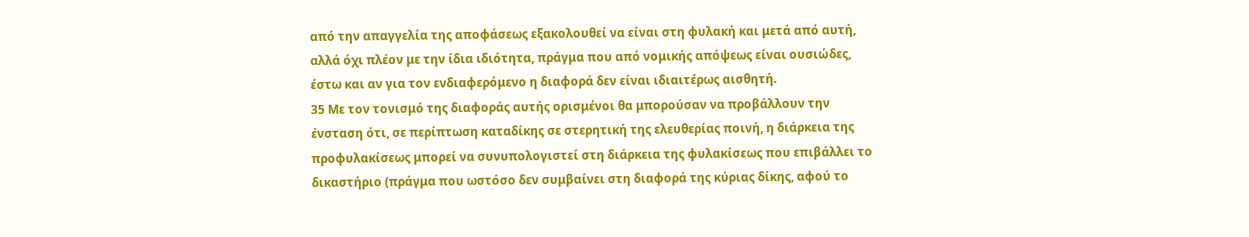από την απαγγελία της αποφάσεως εξακολουθεί να είναι στη φυλακή και μετά από αυτή, αλλά όχι πλέον με την ίδια ιδιότητα, πράγμα που από νομικής απόψεως είναι ουσιώδες, έστω και αν για τον ενδιαφερόμενο η διαφορά δεν είναι ιδιαιτέρως αισθητή.
35 Με τον τονισμό της διαφοράς αυτής ορισμένοι θα μπορούσαν να προβάλλουν την ένσταση ότι, σε περίπτωση καταδίκης σε στερητική της ελευθερίας ποινή, η διάρκεια της προφυλακίσεως μπορεί να συνυπολογιστεί στη διάρκεια της φυλακίσεως που επιβάλλει το δικαστήριο (πράγμα που ωστόσο δεν συμβαίνει στη διαφορά της κύριας δίκης, αφού το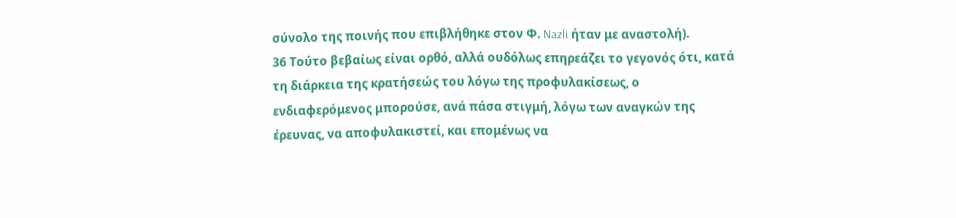σύνολο της ποινής που επιβλήθηκε στον Φ. Nazli ήταν με αναστολή).
36 Τούτο βεβαίως είναι ορθό, αλλά ουδόλως επηρεάζει το γεγονός ότι, κατά τη διάρκεια της κρατήσεώς του λόγω της προφυλακίσεως, ο ενδιαφερόμενος μπορούσε, ανά πάσα στιγμή, λόγω των αναγκών της έρευνας, να αποφυλακιστεί, και επομένως να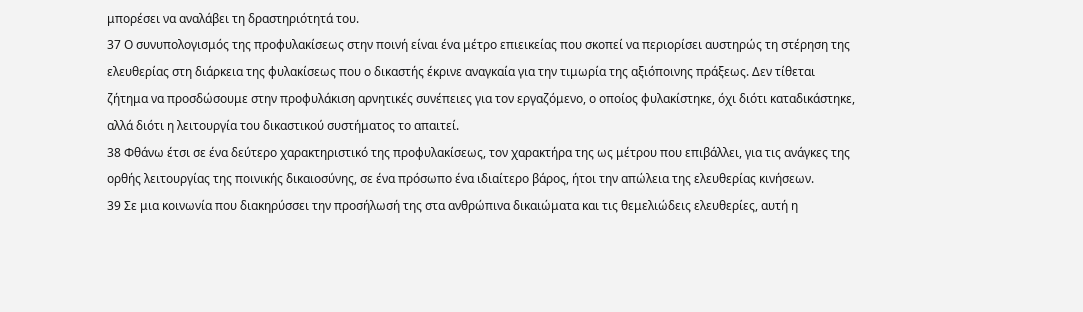μπορέσει να αναλάβει τη δραστηριότητά του.
37 Ο συνυπολογισμός της προφυλακίσεως στην ποινή είναι ένα μέτρο επιεικείας που σκοπεί να περιορίσει αυστηρώς τη στέρηση της ελευθερίας στη διάρκεια της φυλακίσεως που ο δικαστής έκρινε αναγκαία για την τιμωρία της αξιόποινης πράξεως. Δεν τίθεται ζήτημα να προσδώσουμε στην προφυλάκιση αρνητικές συνέπειες για τον εργαζόμενο, ο οποίος φυλακίστηκε, όχι διότι καταδικάστηκε, αλλά διότι η λειτουργία του δικαστικού συστήματος το απαιτεί.
38 Φθάνω έτσι σε ένα δεύτερο χαρακτηριστικό της προφυλακίσεως, τον χαρακτήρα της ως μέτρου που επιβάλλει, για τις ανάγκες της ορθής λειτουργίας της ποινικής δικαιοσύνης, σε ένα πρόσωπο ένα ιδιαίτερο βάρος, ήτοι την απώλεια της ελευθερίας κινήσεων.
39 Σε μια κοινωνία που διακηρύσσει την προσήλωσή της στα ανθρώπινα δικαιώματα και τις θεμελιώδεις ελευθερίες, αυτή η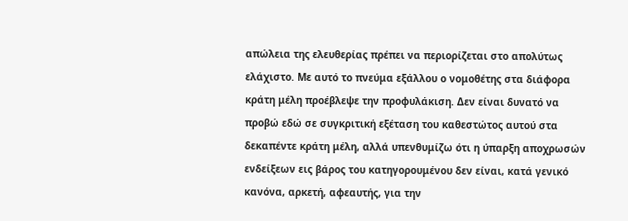απώλεια της ελευθερίας πρέπει να περιορίζεται στο απολύτως ελάχιστο. Με αυτό το πνεύμα εξάλλου ο νομοθέτης στα διάφορα κράτη μέλη προέβλεψε την προφυλάκιση. Δεν είναι δυνατό να προβώ εδώ σε συγκριτική εξέταση του καθεστώτος αυτού στα δεκαπέντε κράτη μέλη, αλλά υπενθυμίζω ότι η ύπαρξη αποχρωσών ενδείξεων εις βάρος του κατηγορουμένου δεν είναι, κατά γενικό κανόνα, αρκετή, αφεαυτής, για την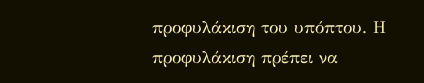προφυλάκιση του υπόπτου. Η προφυλάκιση πρέπει να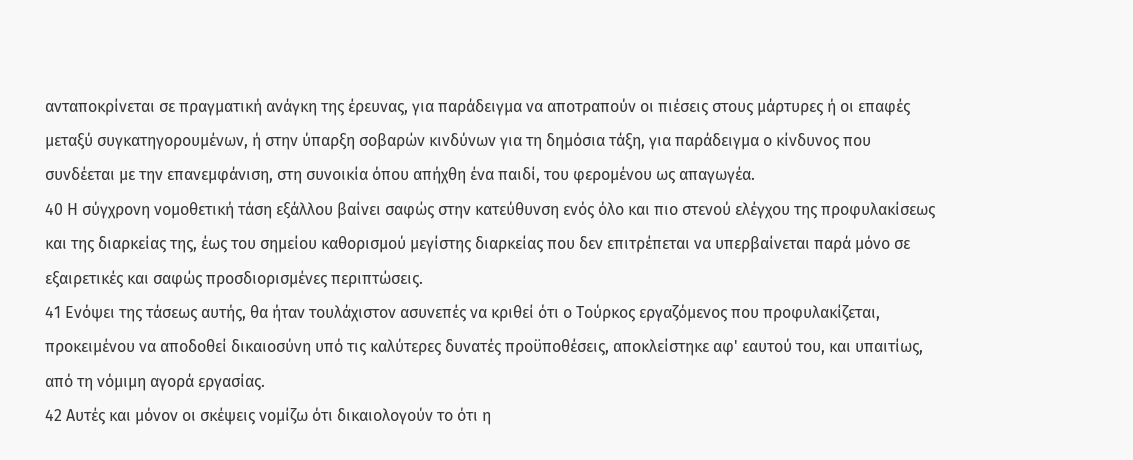ανταποκρίνεται σε πραγματική ανάγκη της έρευνας, για παράδειγμα να αποτραπούν οι πιέσεις στους μάρτυρες ή οι επαφές μεταξύ συγκατηγορουμένων, ή στην ύπαρξη σοβαρών κινδύνων για τη δημόσια τάξη, για παράδειγμα ο κίνδυνος που συνδέεται με την επανεμφάνιση, στη συνοικία όπου απήχθη ένα παιδί, του φερομένου ως απαγωγέα.
40 Η σύγχρονη νομοθετική τάση εξάλλου βαίνει σαφώς στην κατεύθυνση ενός όλο και πιο στενού ελέγχου της προφυλακίσεως και της διαρκείας της, έως του σημείου καθορισμού μεγίστης διαρκείας που δεν επιτρέπεται να υπερβαίνεται παρά μόνο σε εξαιρετικές και σαφώς προσδιορισμένες περιπτώσεις.
41 Ενόψει της τάσεως αυτής, θα ήταν τουλάχιστον ασυνεπές να κριθεί ότι ο Τούρκος εργαζόμενος που προφυλακίζεται, προκειμένου να αποδοθεί δικαιοσύνη υπό τις καλύτερες δυνατές προϋποθέσεις, αποκλείστηκε αφ' εαυτού του, και υπαιτίως, από τη νόμιμη αγορά εργασίας.
42 Αυτές και μόνον οι σκέψεις νομίζω ότι δικαιολογούν το ότι η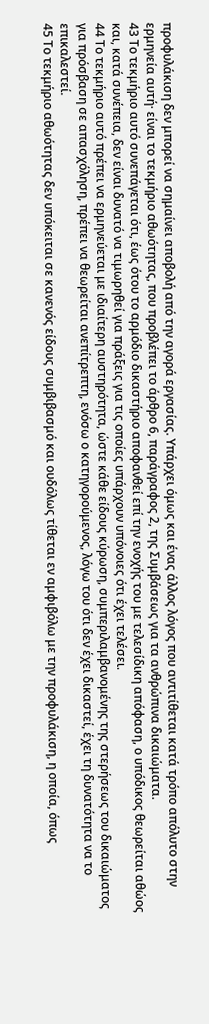προφυλάκιση δεν μπορεί να σημαίνει αποβολή από την αγορά εργασίας. Υπάρχει όμως και ένας άλλος λόγος που αντιτίθεται κατά τρόπο απόλυτο στην ερμηνεία αυτή· είναι το τεκμήριο αθωότητας, που προβλέπει το άρθρο 6, παράγραφος 2, της Συμβάσεως για τα ανθρώπινα δικαιώματα.
43 Το τεκμήριο αυτό συνεπάγεται ότι, έως ότου το αρμόδιο δικαστήριο αποφανθεί επί την ενοχής του με τελεσίδικη απόφαση, ο υπόδικος θεωρείται αθώος και, κατά συνέπεια, δεν είναι δυνατό να τιμωρηθεί για πράξεις για τις οποίες υπάρχουν υπόνοιες ότι έχει τελέσει.
44 Το τεκμήριο αυτό πρέπει να ερμηνεύεται με ιδιαίτερη αυστηρότητα, ώστε κάθε είδους κύρωση, συμπεριλαμβανομένης της στερήσεως του δικαιώματος για πρόσβαση σε απασχόληση, πρέπει να θεωρείται ανεπίτρεπτη, ενόσω ο κατηγορούμενος, λόγω του ότι δεν έχει δικαστεί, έχει τη δυνατότητα να το επικαλεστεί.
45 Το τεκμήριο αθωότητας δεν υπόκειται σε κανενός είδους συμβιβασμό και ουδόλως τίθεται εν αμφιβόλω με την προφυλάκιση, η οποία, όπως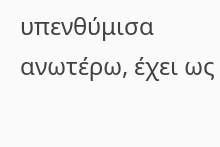υπενθύμισα ανωτέρω, έχει ως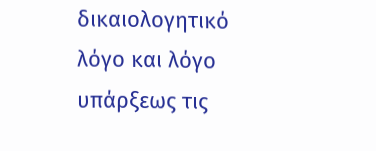δικαιολογητικό λόγο και λόγο υπάρξεως τις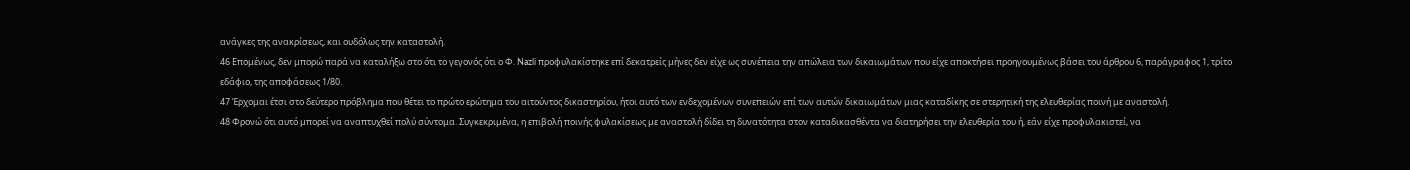ανάγκες της ανακρίσεως, και ουδόλως την καταστολή.
46 Επομένως, δεν μπορώ παρά να καταλήξω στο ότι το γεγονός ότι ο Φ. Nazli προφυλακίστηκε επί δεκατρείς μήνες δεν είχε ως συνέπεια την απώλεια των δικαιωμάτων που είχε αποκτήσει προηγουμένως βάσει του άρθρου 6, παράγραφος 1, τρίτο εδάφιο, της αποφάσεως 1/80.
47 Έρχομαι έτσι στο δεύτερο πρόβλημα που θέτει το πρώτο ερώτημα του αιτούντος δικαστηρίου, ήτοι αυτό των ενδεχομένων συνεπειών επί των αυτών δικαιωμάτων μιας καταδίκης σε στερητική της ελευθερίας ποινή με αναστολή.
48 Φρονώ ότι αυτό μπορεί να αναπτυχθεί πολύ σύντομα. Συγκεκριμένα, η επιβολή ποινής φυλακίσεως με αναστολή δίδει τη δυνατότητα στον καταδικασθέντα να διατηρήσει την ελευθερία του ή, εάν είχε προφυλακιστεί, να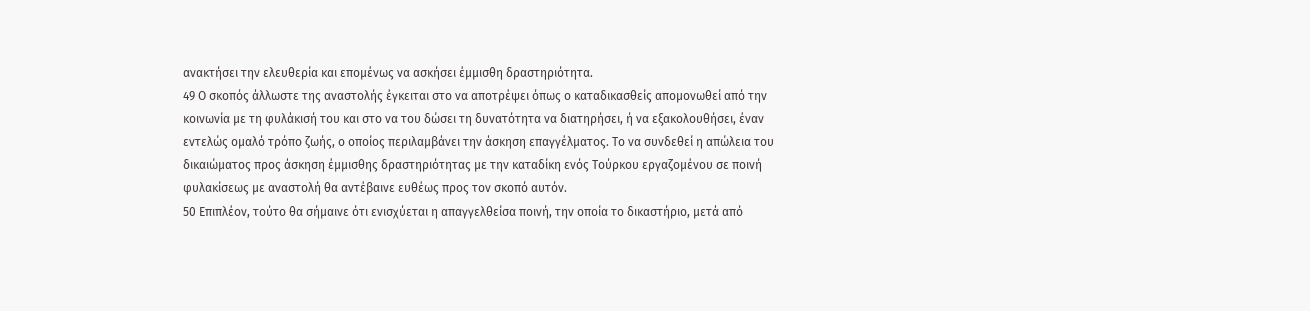ανακτήσει την ελευθερία και επομένως να ασκήσει έμμισθη δραστηριότητα.
49 Ο σκοπός άλλωστε της αναστολής έγκειται στο να αποτρέψει όπως ο καταδικασθείς απομονωθεί από την κοινωνία με τη φυλάκισή του και στο να του δώσει τη δυνατότητα να διατηρήσει, ή να εξακολουθήσει, έναν εντελώς ομαλό τρόπο ζωής, ο οποίος περιλαμβάνει την άσκηση επαγγέλματος. Το να συνδεθεί η απώλεια του δικαιώματος προς άσκηση έμμισθης δραστηριότητας με την καταδίκη ενός Τούρκου εργαζομένου σε ποινή φυλακίσεως με αναστολή θα αντέβαινε ευθέως προς τον σκοπό αυτόν.
50 Επιπλέον, τούτο θα σήμαινε ότι ενισχύεται η απαγγελθείσα ποινή, την οποία το δικαστήριο, μετά από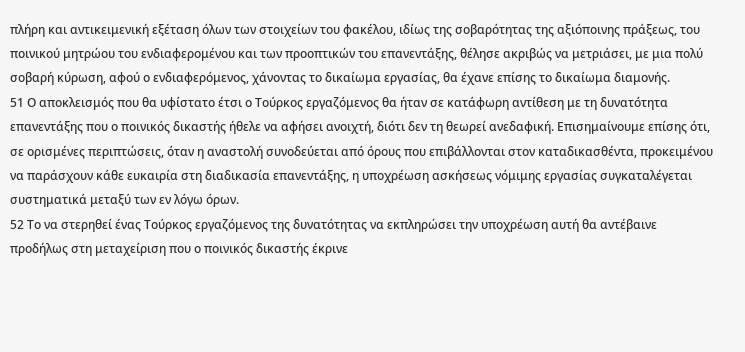πλήρη και αντικειμενική εξέταση όλων των στοιχείων του φακέλου, ιδίως της σοβαρότητας της αξιόποινης πράξεως, του ποινικού μητρώου του ενδιαφερομένου και των προοπτικών του επανεντάξης, θέλησε ακριβώς να μετριάσει, με μια πολύ σοβαρή κύρωση, αφού ο ενδιαφερόμενος, χάνοντας το δικαίωμα εργασίας, θα έχανε επίσης το δικαίωμα διαμονής.
51 Ο αποκλεισμός που θα υφίστατο έτσι ο Τούρκος εργαζόμενος θα ήταν σε κατάφωρη αντίθεση με τη δυνατότητα επανεντάξης που ο ποινικός δικαστής ήθελε να αφήσει ανοιχτή, διότι δεν τη θεωρεί ανεδαφική. Επισημαίνουμε επίσης ότι, σε ορισμένες περιπτώσεις, όταν η αναστολή συνοδεύεται από όρους που επιβάλλονται στον καταδικασθέντα, προκειμένου να παράσχουν κάθε ευκαιρία στη διαδικασία επανεντάξης, η υποχρέωση ασκήσεως νόμιμης εργασίας συγκαταλέγεται συστηματικά μεταξύ των εν λόγω όρων.
52 Το να στερηθεί ένας Τούρκος εργαζόμενος της δυνατότητας να εκπληρώσει την υποχρέωση αυτή θα αντέβαινε προδήλως στη μεταχείριση που ο ποινικός δικαστής έκρινε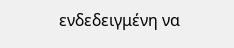ενδεδειγμένη να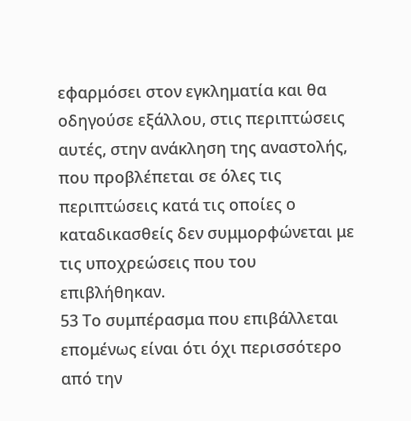εφαρμόσει στον εγκληματία και θα οδηγούσε εξάλλου, στις περιπτώσεις αυτές, στην ανάκληση της αναστολής, που προβλέπεται σε όλες τις περιπτώσεις κατά τις οποίες ο καταδικασθείς δεν συμμορφώνεται με τις υποχρεώσεις που του επιβλήθηκαν.
53 Το συμπέρασμα που επιβάλλεται επομένως είναι ότι όχι περισσότερο από την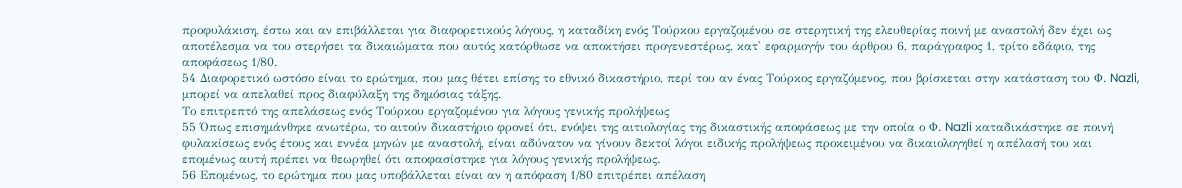προφυλάκιση, έστω και αν επιβάλλεται για διαφορετικούς λόγους, η καταδίκη ενός Τούρκου εργαζομένου σε στερητική της ελευθερίας ποινή με αναστολή δεν έχει ως αποτέλεσμα να του στερήσει τα δικαιώματα που αυτός κατόρθωσε να αποκτήσει προγενεστέρως, κατ' εφαρμογήν του άρθρου 6, παράγραφος 1, τρίτο εδάφιο, της αποφάσεως 1/80.
54 Διαφορετικό ωστόσο είναι το ερώτημα, που μας θέτει επίσης το εθνικό δικαστήριο, περί του αν ένας Τούρκος εργαζόμενος, που βρίσκεται στην κατάσταση του Φ. Nazli, μπορεί να απελαθεί προς διαφύλαξη της δημόσιας τάξης.
Το επιτρεπτό της απελάσεως ενός Τούρκου εργαζομένου για λόγους γενικής προλήψεως
55 Όπως επισημάνθηκε ανωτέρω, το αιτούν δικαστήριο φρονεί ότι, ενόψει της αιτιολογίας της δικαστικής αποφάσεως με την οποία ο Φ. Nazli καταδικάστηκε σε ποινή φυλακίσεως ενός έτους και εννέα μηνών με αναστολή, είναι αδύνατον να γίνουν δεκτοί λόγοι ειδικής προλήψεως προκειμένου να δικαιολογηθεί η απέλασή του και επομένως αυτή πρέπει να θεωρηθεί ότι αποφασίστηκε για λόγους γενικής προλήψεως.
56 Επομένως, το ερώτημα που μας υποβάλλεται είναι αν η απόφαση 1/80 επιτρέπει απέλαση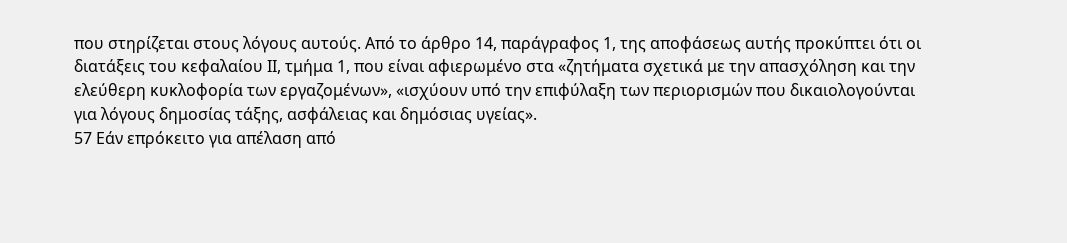που στηρίζεται στους λόγους αυτούς. Από το άρθρο 14, παράγραφος 1, της αποφάσεως αυτής προκύπτει ότι οι διατάξεις του κεφαλαίου ΙΙ, τμήμα 1, που είναι αφιερωμένο στα «ζητήματα σχετικά με την απασχόληση και την ελεύθερη κυκλοφορία των εργαζομένων», «ισχύουν υπό την επιφύλαξη των περιορισμών που δικαιολογούνται για λόγους δημοσίας τάξης, ασφάλειας και δημόσιας υγείας».
57 Εάν επρόκειτο για απέλαση από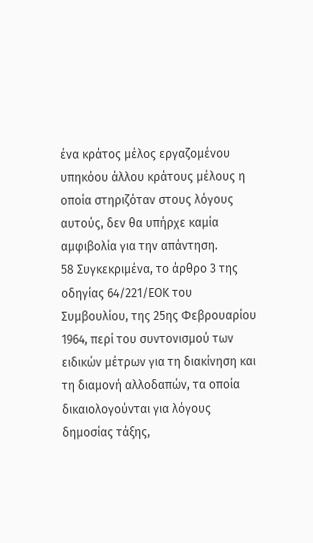ένα κράτος μέλος εργαζομένου υπηκόου άλλου κράτους μέλους η οποία στηριζόταν στους λόγους αυτούς, δεν θα υπήρχε καμία αμφιβολία για την απάντηση.
58 Συγκεκριμένα, το άρθρο 3 της οδηγίας 64/221/ΕΟΚ του Συμβουλίου, της 25ης Φεβρουαρίου 1964, περί του συντονισμού των ειδικών μέτρων για τη διακίνηση και τη διαμονή αλλοδαπών, τα οποία δικαιολογούνται για λόγους δημοσίας τάξης,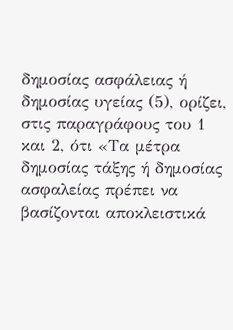δημοσίας ασφάλειας ή δημοσίας υγείας (5), ορίζει, στις παραγράφους του 1 και 2, ότι «Τα μέτρα δημοσίας τάξης ή δημοσίας ασφαλείας πρέπει να βασίζονται αποκλειστικά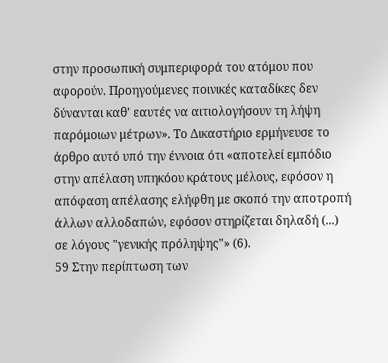στην προσωπική συμπεριφορά του ατόμου που αφορούν. Προηγούμενες ποινικές καταδίκες δεν δύνανται καθ' εαυτές να αιτιολογήσουν τη λήψη παρόμοιων μέτρων». Το Δικαστήριο ερμήνευσε το άρθρο αυτό υπό την έννοια ότι «αποτελεί εμπόδιο στην απέλαση υπηκόου κράτους μέλους, εφόσον η απόφαση απέλασης ελήφθη με σκοπό την αποτροπή άλλων αλλοδαπών, εφόσον στηρίζεται δηλαδή (...) σε λόγους "γενικής πρόληψης"» (6).
59 Στην περίπτωση των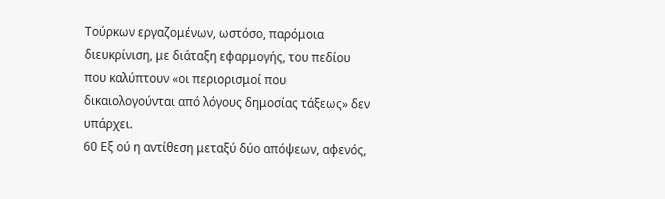Τούρκων εργαζομένων, ωστόσο, παρόμοια διευκρίνιση, με διάταξη εφαρμογής, του πεδίου που καλύπτουν «οι περιορισμοί που δικαιολογούνται από λόγους δημοσίας τάξεως» δεν υπάρχει.
60 Εξ ού η αντίθεση μεταξύ δύο απόψεων, αφενός,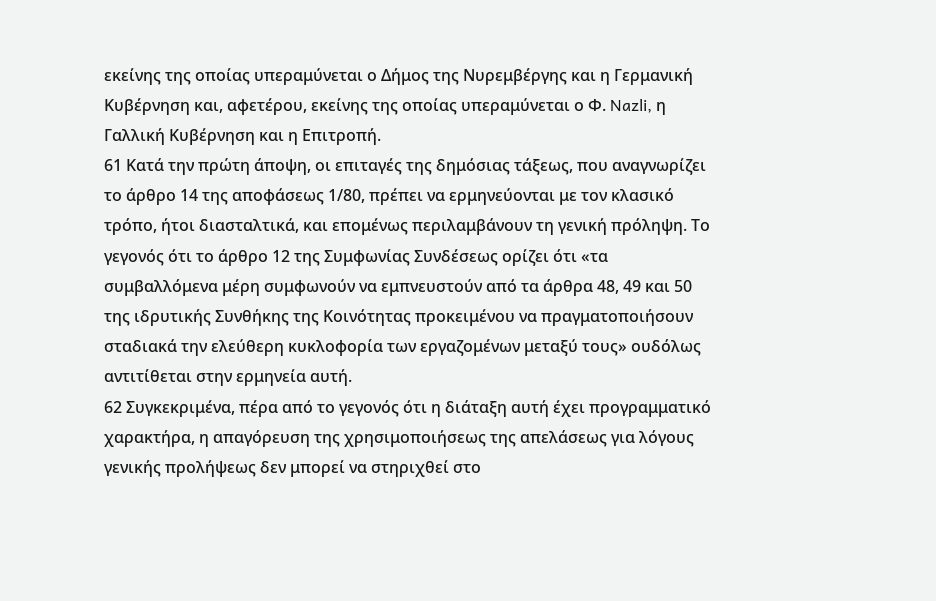εκείνης της οποίας υπεραμύνεται ο Δήμος της Νυρεμβέργης και η Γερμανική Κυβέρνηση και, αφετέρου, εκείνης της οποίας υπεραμύνεται ο Φ. Nazli, η Γαλλική Κυβέρνηση και η Επιτροπή.
61 Κατά την πρώτη άποψη, οι επιταγές της δημόσιας τάξεως, που αναγνωρίζει το άρθρο 14 της αποφάσεως 1/80, πρέπει να ερμηνεύονται με τον κλασικό τρόπο, ήτοι διασταλτικά, και επομένως περιλαμβάνουν τη γενική πρόληψη. Το γεγονός ότι το άρθρο 12 της Συμφωνίας Συνδέσεως ορίζει ότι «τα συμβαλλόμενα μέρη συμφωνούν να εμπνευστούν από τα άρθρα 48, 49 και 50 της ιδρυτικής Συνθήκης της Κοινότητας προκειμένου να πραγματοποιήσουν σταδιακά την ελεύθερη κυκλοφορία των εργαζομένων μεταξύ τους» ουδόλως αντιτίθεται στην ερμηνεία αυτή.
62 Συγκεκριμένα, πέρα από το γεγονός ότι η διάταξη αυτή έχει προγραμματικό χαρακτήρα, η απαγόρευση της χρησιμοποιήσεως της απελάσεως για λόγους γενικής προλήψεως δεν μπορεί να στηριχθεί στο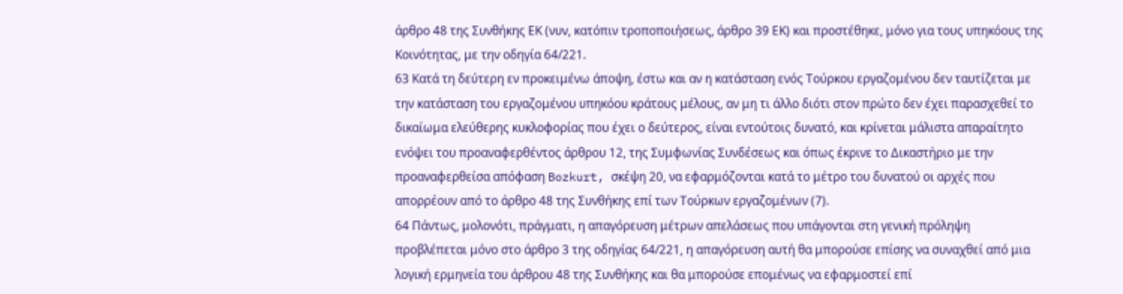άρθρο 48 της Συνθήκης ΕΚ (νυν, κατόπιν τροποποιήσεως, άρθρο 39 ΕΚ) και προστέθηκε, μόνο για τους υπηκόους της Κοινότητας, με την οδηγία 64/221.
63 Κατά τη δεύτερη εν προκειμένω άποψη, έστω και αν η κατάσταση ενός Τούρκου εργαζομένου δεν ταυτίζεται με την κατάσταση του εργαζομένου υπηκόου κράτους μέλους, αν μη τι άλλο διότι στον πρώτο δεν έχει παρασχεθεί το δικαίωμα ελεύθερης κυκλοφορίας που έχει ο δεύτερος, είναι εντούτοις δυνατό, και κρίνεται μάλιστα απαραίτητο ενόψει του προαναφερθέντος άρθρου 12, της Συμφωνίας Συνδέσεως και όπως έκρινε το Δικαστήριο με την προαναφερθείσα απόφαση Bozkurt, σκέψη 20, να εφαρμόζονται κατά το μέτρο του δυνατού οι αρχές που απορρέουν από το άρθρο 48 της Συνθήκης επί των Τούρκων εργαζομένων (7).
64 Πάντως, μολονότι, πράγματι, η απαγόρευση μέτρων απελάσεως που υπάγονται στη γενική πρόληψη προβλέπεται μόνο στο άρθρο 3 της οδηγίας 64/221, η απαγόρευση αυτή θα μπορούσε επίσης να συναχθεί από μια λογική ερμηνεία του άρθρου 48 της Συνθήκης και θα μπορούσε επομένως να εφαρμοστεί επί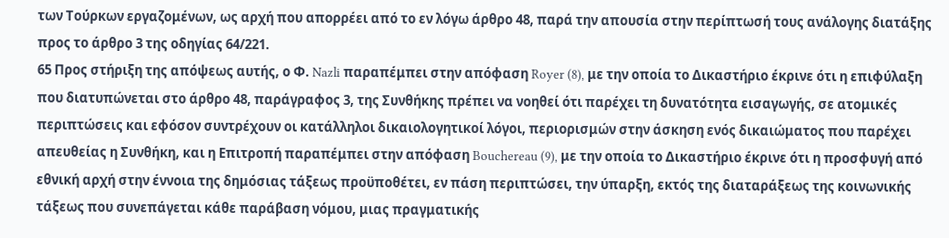των Τούρκων εργαζομένων, ως αρχή που απορρέει από το εν λόγω άρθρο 48, παρά την απουσία στην περίπτωσή τους ανάλογης διατάξης προς το άρθρο 3 της οδηγίας 64/221.
65 Προς στήριξη της απόψεως αυτής, ο Φ. Nazli παραπέμπει στην απόφαση Royer (8), με την οποία το Δικαστήριο έκρινε ότι η επιφύλαξη που διατυπώνεται στο άρθρο 48, παράγραφος 3, της Συνθήκης πρέπει να νοηθεί ότι παρέχει τη δυνατότητα εισαγωγής, σε ατομικές περιπτώσεις και εφόσον συντρέχουν οι κατάλληλοι δικαιολογητικοί λόγοι, περιορισμών στην άσκηση ενός δικαιώματος που παρέχει απευθείας η Συνθήκη, και η Επιτροπή παραπέμπει στην απόφαση Bouchereau (9), με την οποία το Δικαστήριο έκρινε ότι η προσφυγή από εθνική αρχή στην έννοια της δημόσιας τάξεως προϋποθέτει, εν πάση περιπτώσει, την ύπαρξη, εκτός της διαταράξεως της κοινωνικής τάξεως που συνεπάγεται κάθε παράβαση νόμου, μιας πραγματικής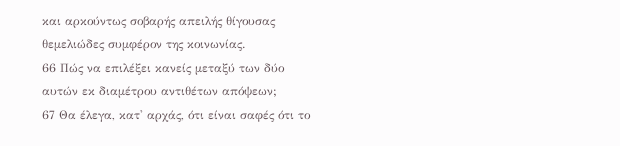και αρκούντως σοβαρής απειλής θίγουσας θεμελιώδες συμφέρον της κοινωνίας.
66 Πώς να επιλέξει κανείς μεταξύ των δύο αυτών εκ διαμέτρου αντιθέτων απόψεων;
67 Θα έλεγα, κατ' αρχάς, ότι είναι σαφές ότι το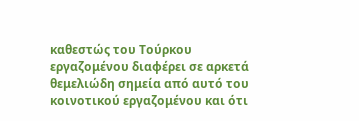καθεστώς του Τούρκου εργαζομένου διαφέρει σε αρκετά θεμελιώδη σημεία από αυτό του κοινοτικού εργαζομένου και ότι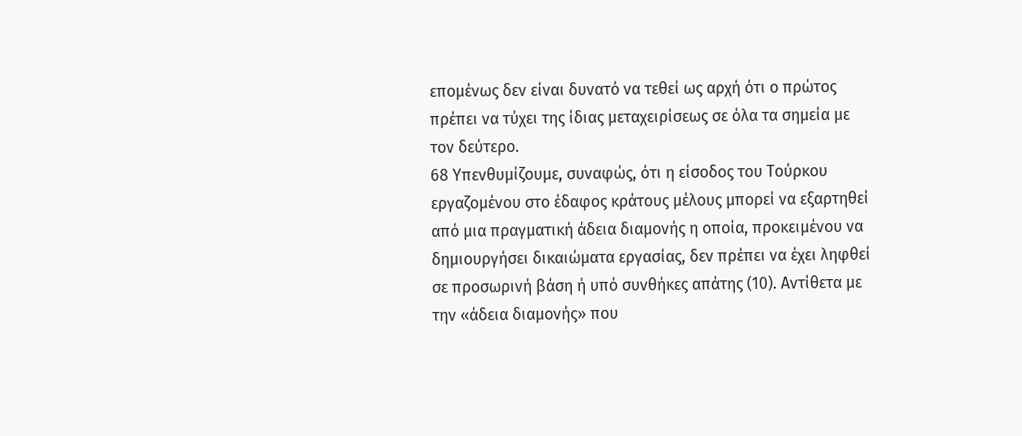επομένως δεν είναι δυνατό να τεθεί ως αρχή ότι ο πρώτος πρέπει να τύχει της ίδιας μεταχειρίσεως σε όλα τα σημεία με τον δεύτερο.
68 Υπενθυμίζουμε, συναφώς, ότι η είσοδος του Τούρκου εργαζομένου στο έδαφος κράτους μέλους μπορεί να εξαρτηθεί από μια πραγματική άδεια διαμονής η οποία, προκειμένου να δημιουργήσει δικαιώματα εργασίας, δεν πρέπει να έχει ληφθεί σε προσωρινή βάση ή υπό συνθήκες απάτης (10). Αντίθετα με την «άδεια διαμονής» που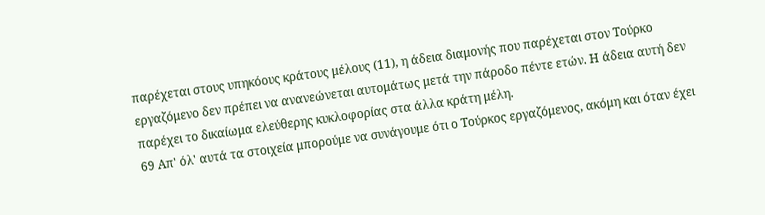παρέχεται στους υπηκόους κράτους μέλους (11), η άδεια διαμονής που παρέχεται στον Τούρκο εργαζόμενο δεν πρέπει να ανανεώνεται αυτομάτως μετά την πάροδο πέντε ετών. Η άδεια αυτή δεν παρέχει το δικαίωμα ελεύθερης κυκλοφορίας στα άλλα κράτη μέλη.
69 Απ' όλ' αυτά τα στοιχεία μπορούμε να συνάγουμε ότι ο Τούρκος εργαζόμενος, ακόμη και όταν έχει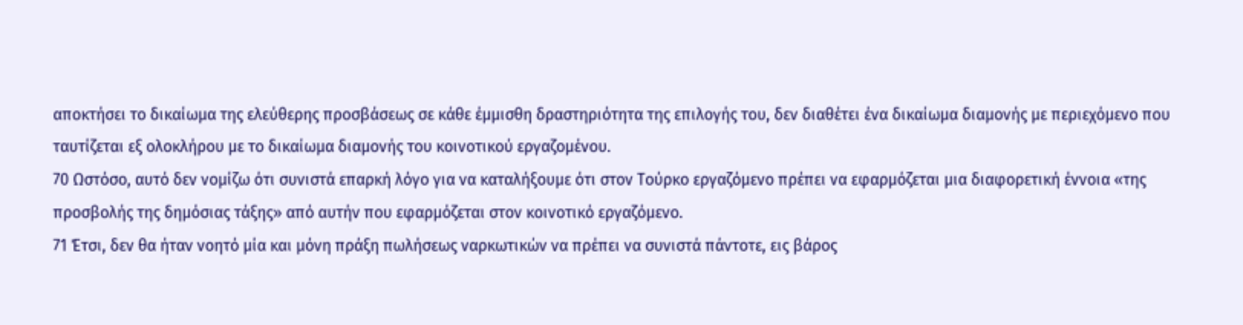αποκτήσει το δικαίωμα της ελεύθερης προσβάσεως σε κάθε έμμισθη δραστηριότητα της επιλογής του, δεν διαθέτει ένα δικαίωμα διαμονής με περιεχόμενο που ταυτίζεται εξ ολοκλήρου με το δικαίωμα διαμονής του κοινοτικού εργαζομένου.
70 Ωστόσο, αυτό δεν νομίζω ότι συνιστά επαρκή λόγο για να καταλήξουμε ότι στον Τούρκο εργαζόμενο πρέπει να εφαρμόζεται μια διαφορετική έννοια «της προσβολής της δημόσιας τάξης» από αυτήν που εφαρμόζεται στον κοινοτικό εργαζόμενο.
71 Έτσι, δεν θα ήταν νοητό μία και μόνη πράξη πωλήσεως ναρκωτικών να πρέπει να συνιστά πάντοτε, εις βάρος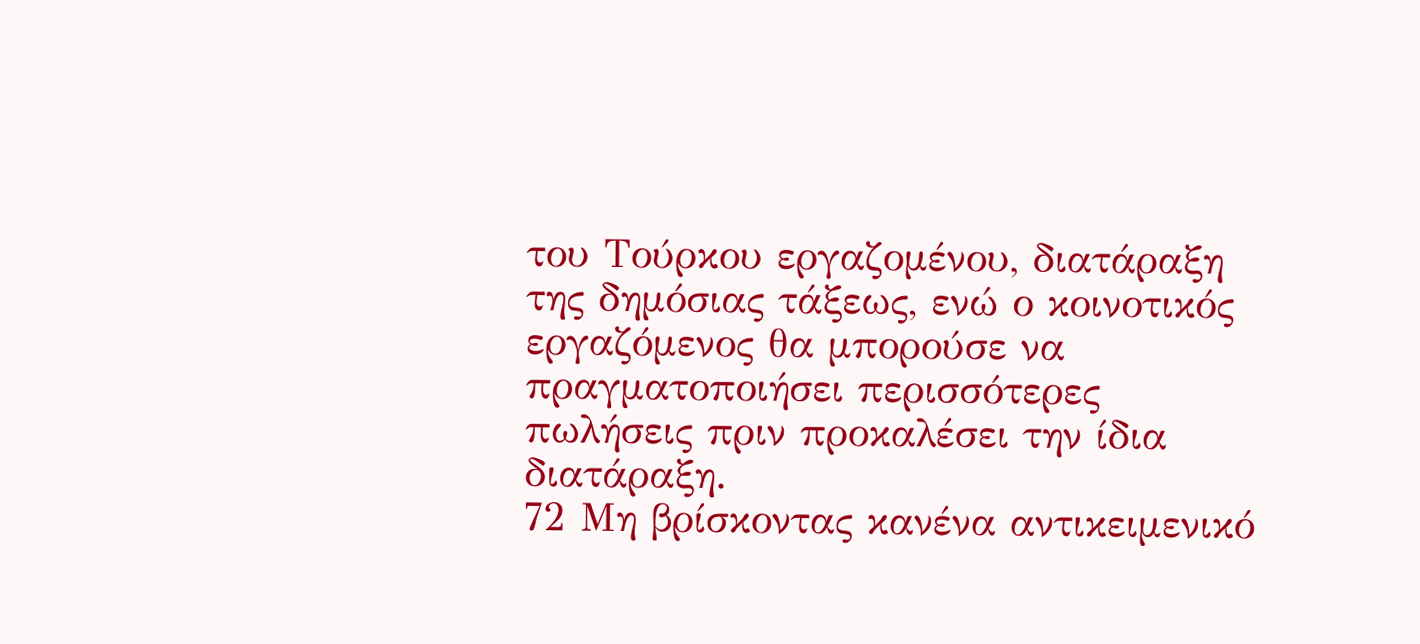του Τούρκου εργαζομένου, διατάραξη της δημόσιας τάξεως, ενώ ο κοινοτικός εργαζόμενος θα μπορούσε να πραγματοποιήσει περισσότερες πωλήσεις πριν προκαλέσει την ίδια διατάραξη.
72 Μη βρίσκοντας κανένα αντικειμενικό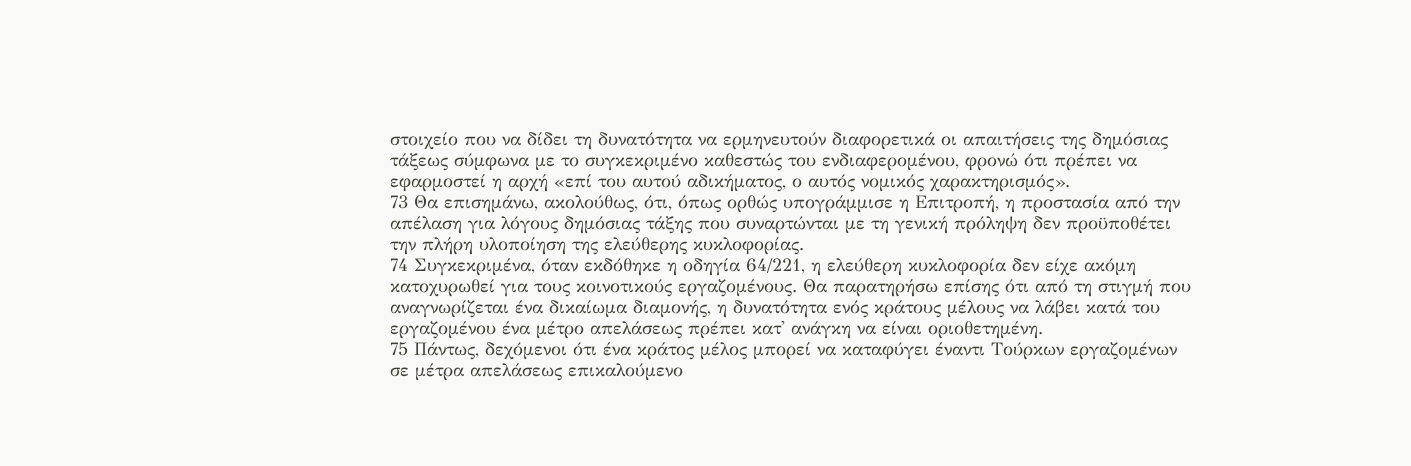στοιχείο που να δίδει τη δυνατότητα να ερμηνευτούν διαφορετικά οι απαιτήσεις της δημόσιας τάξεως σύμφωνα με το συγκεκριμένο καθεστώς του ενδιαφερομένου, φρονώ ότι πρέπει να εφαρμοστεί η αρχή «επί του αυτού αδικήματος, ο αυτός νομικός χαρακτηρισμός».
73 Θα επισημάνω, ακολούθως, ότι, όπως ορθώς υπογράμμισε η Επιτροπή, η προστασία από την απέλαση για λόγους δημόσιας τάξης που συναρτώνται με τη γενική πρόληψη δεν προϋποθέτει την πλήρη υλοποίηση της ελεύθερης κυκλοφορίας.
74 Συγκεκριμένα, όταν εκδόθηκε η οδηγία 64/221, η ελεύθερη κυκλοφορία δεν είχε ακόμη κατοχυρωθεί για τους κοινοτικούς εργαζομένους. Θα παρατηρήσω επίσης ότι από τη στιγμή που αναγνωρίζεται ένα δικαίωμα διαμονής, η δυνατότητα ενός κράτους μέλους να λάβει κατά του εργαζομένου ένα μέτρο απελάσεως πρέπει κατ' ανάγκη να είναι οριοθετημένη.
75 Πάντως, δεχόμενοι ότι ένα κράτος μέλος μπορεί να καταφύγει έναντι Τούρκων εργαζομένων σε μέτρα απελάσεως επικαλούμενο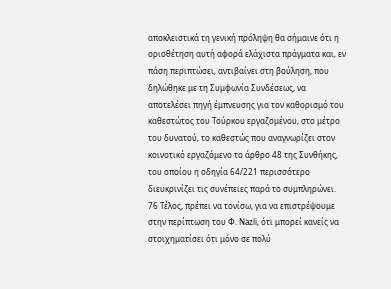αποκλειστικά τη γενική πρόληψη θα σήμαινε ότι η οριοθέτηση αυτή αφορά ελάχιστα πράγματα και, εν πάση περιπτώσει, αντιβαίνει στη βούληση, που δηλώθηκε με τη Συμφωνία Συνδέσεως, να αποτελέσει πηγή έμπνευσης για τον καθορισμό του καθεστώτος του Τούρκου εργαζομένου, στο μέτρο του δυνατού, το καθεστώς που αναγνωρίζει στον κοινοτικό εργαζόμενο το άρθρο 48 της Συνθήκης, του οποίου η οδηγία 64/221 περισσότερο διευκρινίζει τις συνέπειες παρά το συμπληρώνει.
76 Τέλος, πρέπει να τονίσω, για να επιστρέψουμε στην περίπτωση του Φ. Nazli, ότι μπορεί κανείς να στοιχηματίσει ότι μόνο σε πολύ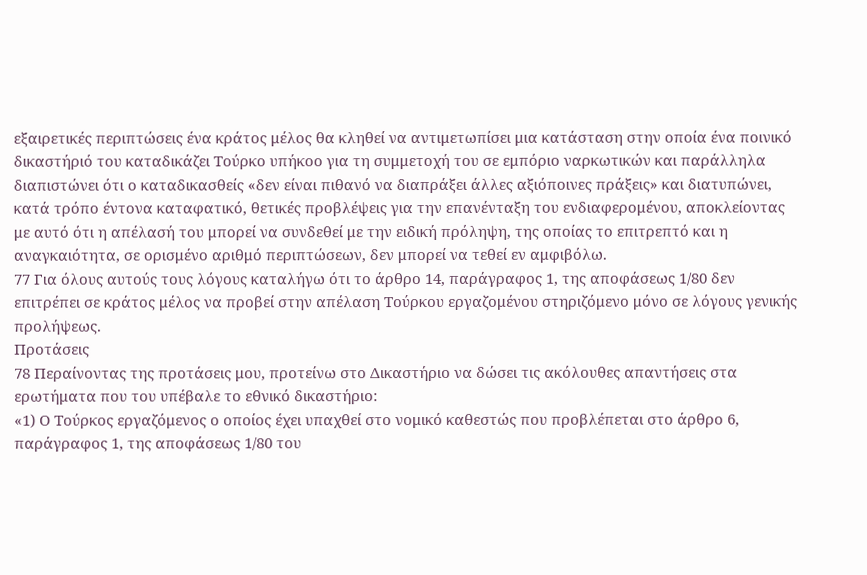εξαιρετικές περιπτώσεις ένα κράτος μέλος θα κληθεί να αντιμετωπίσει μια κατάσταση στην οποία ένα ποινικό δικαστήριό του καταδικάζει Τούρκο υπήκοο για τη συμμετοχή του σε εμπόριο ναρκωτικών και παράλληλα διαπιστώνει ότι ο καταδικασθείς «δεν είναι πιθανό να διαπράξει άλλες αξιόποινες πράξεις» και διατυπώνει, κατά τρόπο έντονα καταφατικό, θετικές προβλέψεις για την επανένταξη του ενδιαφερομένου, αποκλείοντας με αυτό ότι η απέλασή του μπορεί να συνδεθεί με την ειδική πρόληψη, της οποίας το επιτρεπτό και η αναγκαιότητα, σε ορισμένο αριθμό περιπτώσεων, δεν μπορεί να τεθεί εν αμφιβόλω.
77 Για όλους αυτούς τους λόγους καταλήγω ότι το άρθρο 14, παράγραφος 1, της αποφάσεως 1/80 δεν επιτρέπει σε κράτος μέλος να προβεί στην απέλαση Τούρκου εργαζομένου στηριζόμενο μόνο σε λόγους γενικής προλήψεως.
Προτάσεις
78 Περαίνοντας της προτάσεις μου, προτείνω στο Δικαστήριο να δώσει τις ακόλουθες απαντήσεις στα ερωτήματα που του υπέβαλε το εθνικό δικαστήριο:
«1) Ο Τούρκος εργαζόμενος ο οποίος έχει υπαχθεί στο νομικό καθεστώς που προβλέπεται στο άρθρο 6, παράγραφος 1, της αποφάσεως 1/80 του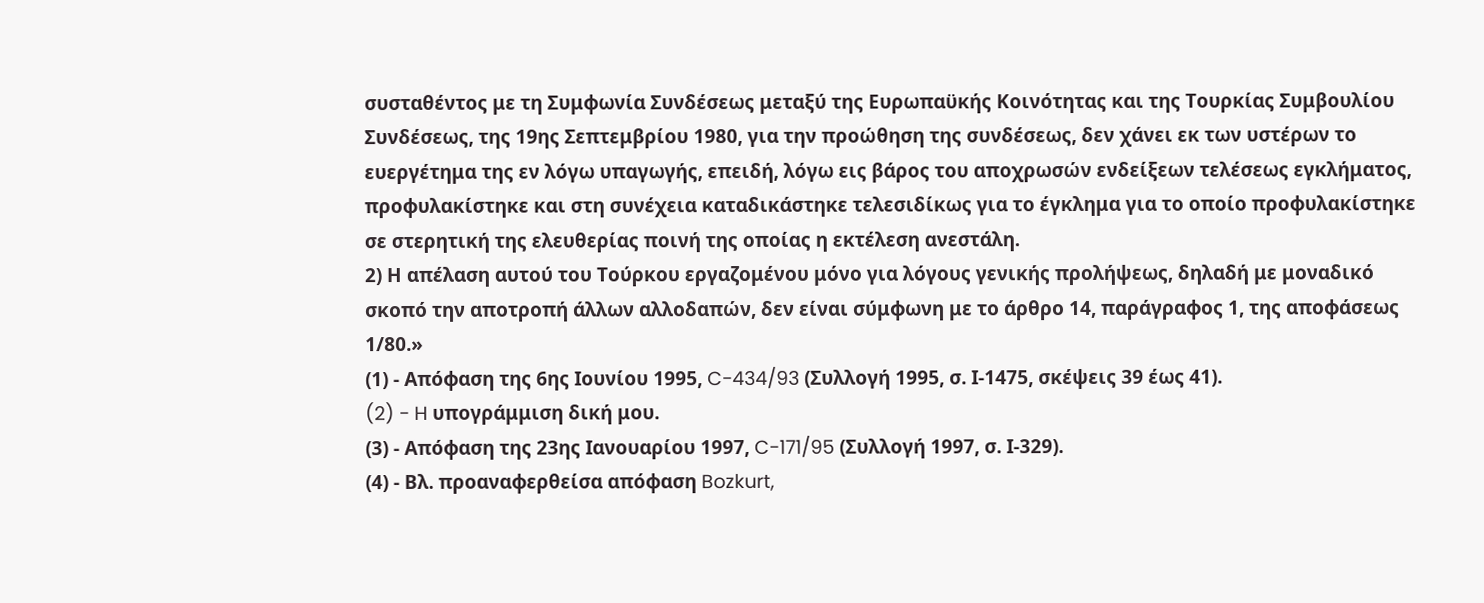συσταθέντος με τη Συμφωνία Συνδέσεως μεταξύ της Ευρωπαϋκής Κοινότητας και της Τουρκίας Συμβουλίου Συνδέσεως, της 19ης Σεπτεμβρίου 1980, για την προώθηση της συνδέσεως, δεν χάνει εκ των υστέρων το ευεργέτημα της εν λόγω υπαγωγής, επειδή, λόγω εις βάρος του αποχρωσών ενδείξεων τελέσεως εγκλήματος, προφυλακίστηκε και στη συνέχεια καταδικάστηκε τελεσιδίκως για το έγκλημα για το οποίο προφυλακίστηκε σε στερητική της ελευθερίας ποινή της οποίας η εκτέλεση ανεστάλη.
2) Η απέλαση αυτού του Τούρκου εργαζομένου μόνο για λόγους γενικής προλήψεως, δηλαδή με μοναδικό σκοπό την αποτροπή άλλων αλλοδαπών, δεν είναι σύμφωνη με το άρθρο 14, παράγραφος 1, της αποφάσεως 1/80.»
(1) - Απόφαση της 6ης Ιουνίου 1995, C-434/93 (Συλλογή 1995, σ. Ι-1475, σκέψεις 39 έως 41).
(2) - H υπογράμμιση δική μου.
(3) - Απόφαση της 23ης Ιανουαρίου 1997, C-171/95 (Συλλογή 1997, σ. Ι-329).
(4) - Βλ. προαναφερθείσα απόφαση Bozkurt,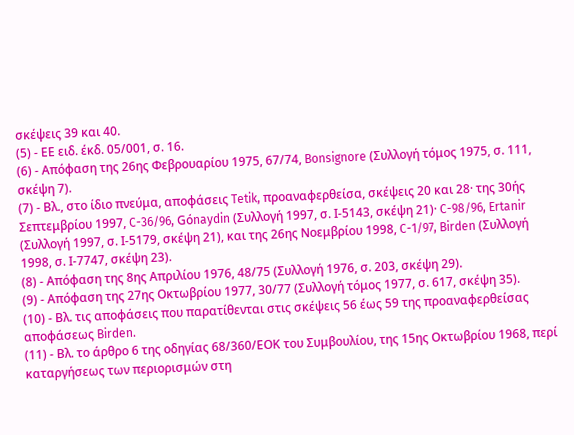σκέψεις 39 και 40.
(5) - ΕΕ ειδ. έκδ. 05/001, σ. 16.
(6) - Απόφαση της 26ης Φεβρουαρίου 1975, 67/74, Bonsignore (Συλλογή τόμος 1975, σ. 111, σκέψη 7).
(7) - Βλ., στο ίδιο πνεύμα, αποφάσεις Tetik, προαναφερθείσα, σκέψεις 20 και 28· της 30ής Σεπτεμβρίου 1997, C-36/96, Gόnaydin (Συλλογή 1997, σ. Ι-5143, σκέψη 21)· C-98/96, Ertanir (Συλλογή 1997, σ. Ι-5179, σκέψη 21), και της 26ης Νοεμβρίου 1998, C-1/97, Birden (Συλλογή 1998, σ. Ι-7747, σκέψη 23).
(8) - Απόφαση της 8ης Απριλίου 1976, 48/75 (Συλλογή 1976, σ. 203, σκέψη 29).
(9) - Απόφαση της 27ης Οκτωβρίου 1977, 30/77 (Συλλογή τόμος 1977, σ. 617, σκέψη 35).
(10) - Βλ. τις αποφάσεις που παρατίθενται στις σκέψεις 56 έως 59 της προαναφερθείσας αποφάσεως Birden.
(11) - Βλ. το άρθρο 6 της οδηγίας 68/360/ΕΟΚ του Συμβουλίου, της 15ης Οκτωβρίου 1968, περί καταργήσεως των περιορισμών στη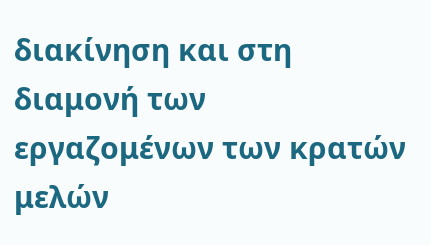διακίνηση και στη διαμονή των εργαζομένων των κρατών μελών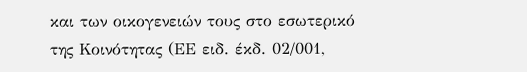και των οικογενειών τους στο εσωτερικό της Κοινότητας (ΕΕ ειδ. έκδ. 02/001,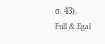σ. 43).
Full & Egal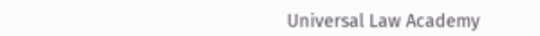Universal Law Academy